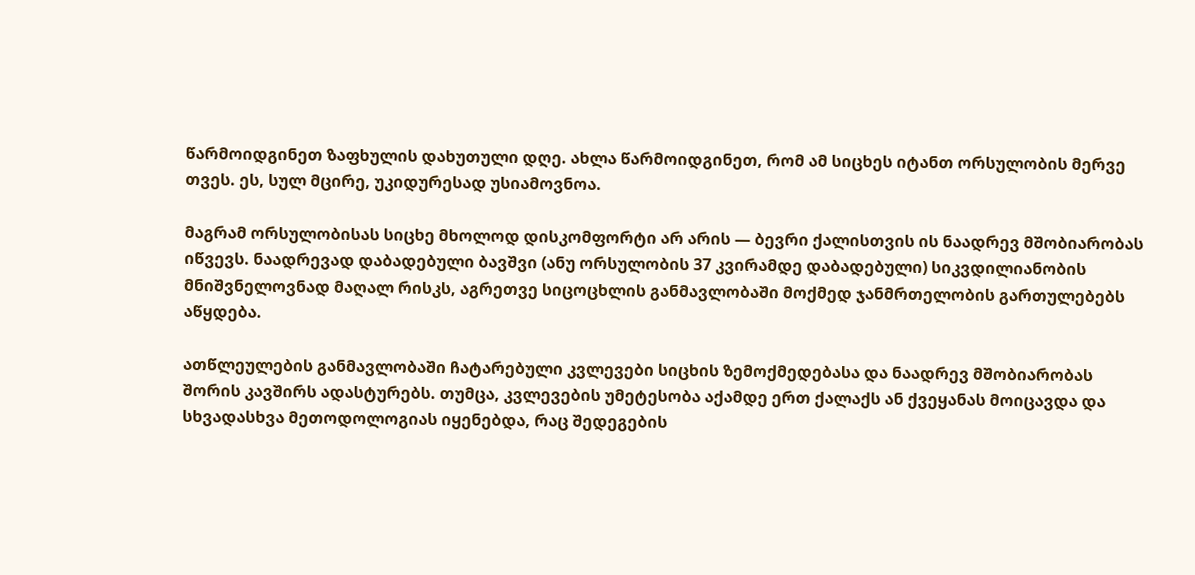წარმოიდგინეთ ზაფხულის დახუთული დღე. ახლა წარმოიდგინეთ, რომ ამ სიცხეს იტანთ ორსულობის მერვე თვეს. ეს, სულ მცირე, უკიდურესად უსიამოვნოა.

მაგრამ ორსულობისას სიცხე მხოლოდ დისკომფორტი არ არის — ბევრი ქალისთვის ის ნაადრევ მშობიარობას იწვევს. ნაადრევად დაბადებული ბავშვი (ანუ ორსულობის 37 კვირამდე დაბადებული) სიკვდილიანობის მნიშვნელოვნად მაღალ რისკს, აგრეთვე სიცოცხლის განმავლობაში მოქმედ ჯანმრთელობის გართულებებს აწყდება.

ათწლეულების განმავლობაში ჩატარებული კვლევები სიცხის ზემოქმედებასა და ნაადრევ მშობიარობას შორის კავშირს ადასტურებს. თუმცა, კვლევების უმეტესობა აქამდე ერთ ქალაქს ან ქვეყანას მოიცავდა და სხვადასხვა მეთოდოლოგიას იყენებდა, რაც შედეგების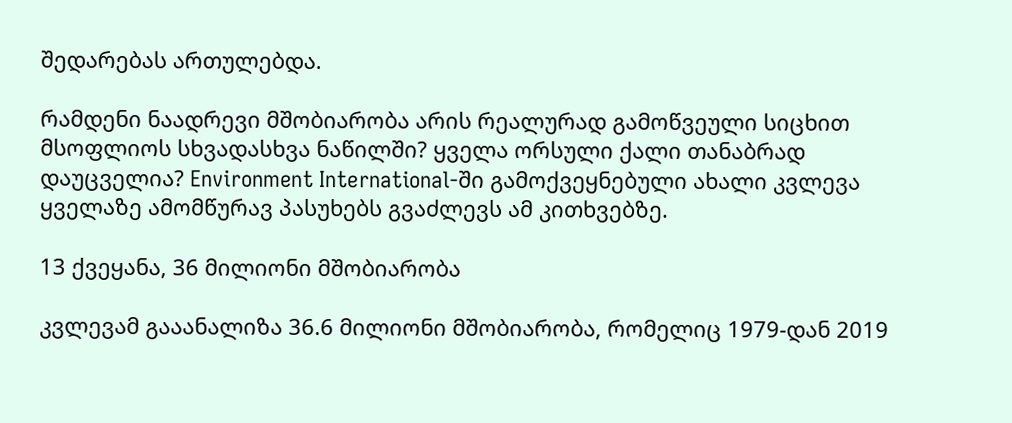შედარებას ართულებდა.

რამდენი ნაადრევი მშობიარობა არის რეალურად გამოწვეული სიცხით მსოფლიოს სხვადასხვა ნაწილში? ყველა ორსული ქალი თანაბრად დაუცველია? Environment International-ში გამოქვეყნებული ახალი კვლევა ყველაზე ამომწურავ პასუხებს გვაძლევს ამ კითხვებზე.

13 ქვეყანა, 36 მილიონი მშობიარობა

კვლევამ გააანალიზა 36.6 მილიონი მშობიარობა, რომელიც 1979-დან 2019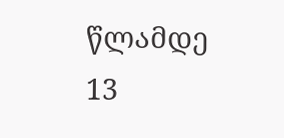წლამდე 13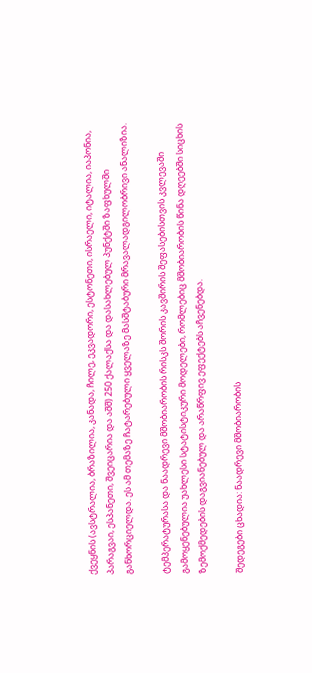ქვეყნის (ავსტრალია, ბრაზილია, კანადა, ჩილე, ეკვადორი, ესტონეთი, ისრაელი, იტალია, იაპონია, პარაგვაი, ესპანეთი, შვეიცარია და აშშ) 250 ქალაქსა და დასახლებულ პუნქტში ზაფხულში განხორციელდა. ეს ამ თემაზე ჩატარებული ყველაზე მასშტაბური მრავალადგილობრივი ანალიზია.

ტემპერატურასა და ნაადრევი მშობიარობის რისკს შორის კავშირის შეფასებისთვის კვლევაში გამოყენებულია უახლესი სტატისტიკური მოდელები, რომლებიც მშობიარობის წინა დღეებში სიცხის ზემოქმედების დაგვიანებულ და არაწრფივ ეფექტებს აჩვენებდა.

შედეგები ცხადია: ნაადრევი მშობიარობის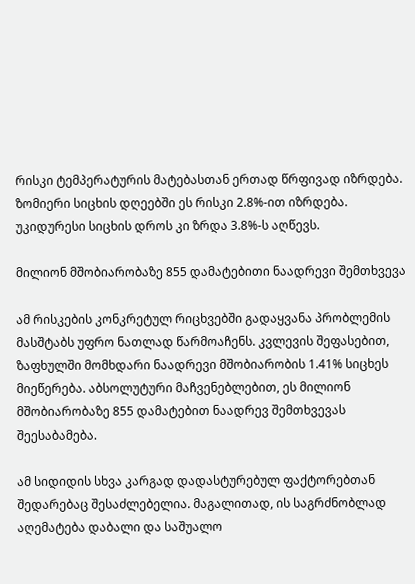რისკი ტემპერატურის მატებასთან ერთად წრფივად იზრდება. ზომიერი სიცხის დღეებში ეს რისკი 2.8%-ით იზრდება. უკიდურესი სიცხის დროს კი ზრდა 3.8%-ს აღწევს.

მილიონ მშობიარობაზე 855 დამატებითი ნაადრევი შემთხვევა

ამ რისკების კონკრეტულ რიცხვებში გადაყვანა პრობლემის მასშტაბს უფრო ნათლად წარმოაჩენს. კვლევის შეფასებით, ზაფხულში მომხდარი ნაადრევი მშობიარობის 1.41% სიცხეს მიეწერება. აბსოლუტური მაჩვენებლებით, ეს მილიონ მშობიარობაზე 855 დამატებით ნაადრევ შემთხვევას შეესაბამება.

ამ სიდიდის სხვა კარგად დადასტურებულ ფაქტორებთან შედარებაც შესაძლებელია. მაგალითად, ის საგრძნობლად აღემატება დაბალი და საშუალო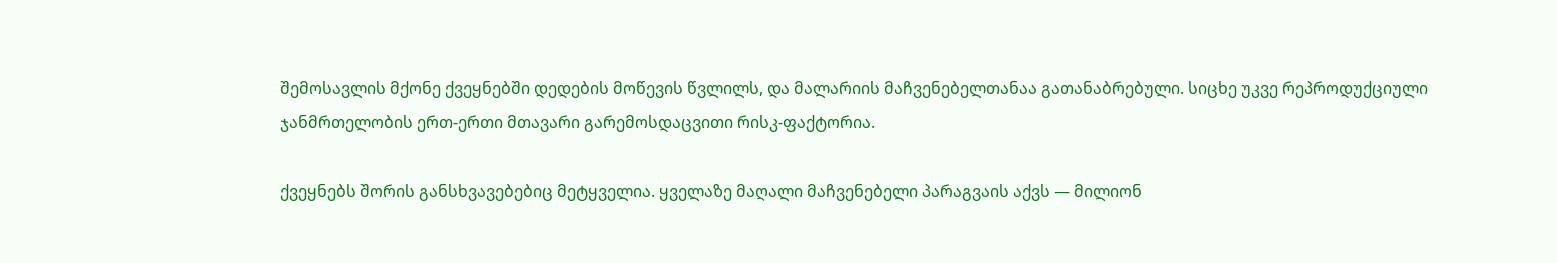შემოსავლის მქონე ქვეყნებში დედების მოწევის წვლილს, და მალარიის მაჩვენებელთანაა გათანაბრებული. სიცხე უკვე რეპროდუქციული ჯანმრთელობის ერთ-ერთი მთავარი გარემოსდაცვითი რისკ-ფაქტორია.

ქვეყნებს შორის განსხვავებებიც მეტყველია. ყველაზე მაღალი მაჩვენებელი პარაგვაის აქვს — მილიონ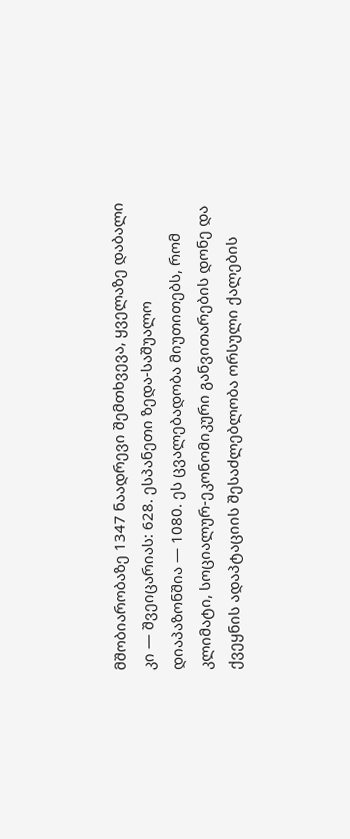მშობიარობაზე 1347 ნაადრევი შემთხვევა, ყველაზე დაბალი კი — შვეიცარიას: 628. ესპანეთი ზედა-საშუალო დიაპაზონშია — 1080. ეს ცვალებადობა მიუთითებს, რომ კლიმატი, სოციალურ-ეკონომიკური განვითარების დონე და ქვეყნის ადაპტაციის შესაძლებლობა ორსული ქალების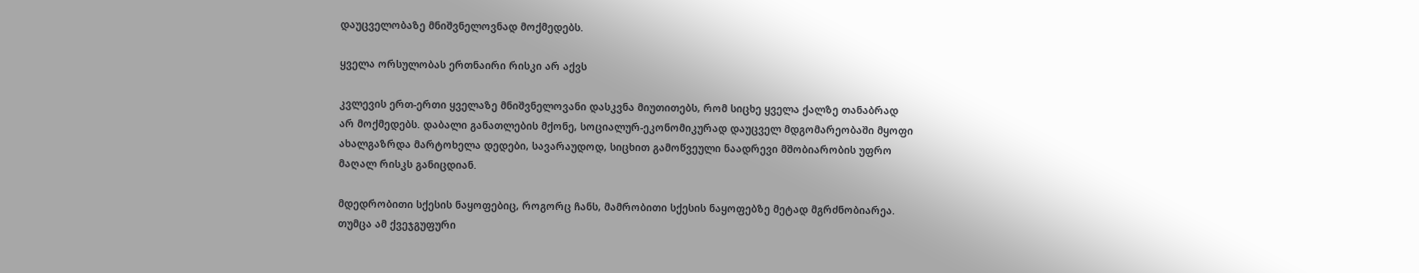დაუცველობაზე მნიშვნელოვნად მოქმედებს.

ყველა ორსულობას ერთნაირი რისკი არ აქვს

კვლევის ერთ-ერთი ყველაზე მნიშვნელოვანი დასკვნა მიუთითებს, რომ სიცხე ყველა ქალზე თანაბრად არ მოქმედებს. დაბალი განათლების მქონე, სოციალურ-ეკონომიკურად დაუცველ მდგომარეობაში მყოფი ახალგაზრდა მარტოხელა დედები, სავარაუდოდ, სიცხით გამოწვეული ნაადრევი მშობიარობის უფრო მაღალ რისკს განიცდიან.

მდედრობითი სქესის ნაყოფებიც, როგორც ჩანს, მამრობითი სქესის ნაყოფებზე მეტად მგრძნობიარეა. თუმცა ამ ქვეჯგუფური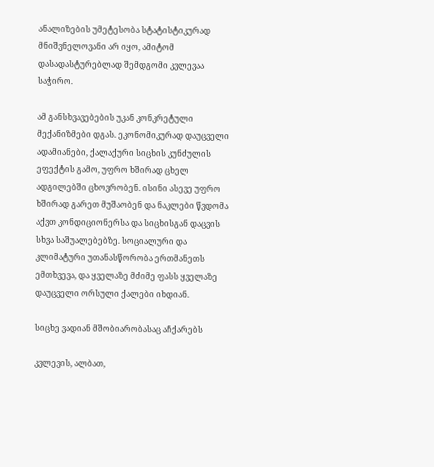ანალიზების უმეტესობა სტატისტიკურად მნიშვნელოვანი არ იყო, ამიტომ დასადასტურებლად შემდგომი კვლევაა საჭირო.

ამ განსხვავებების უკან კონკრეტული მექანიზმები დგას. ეკონომიკურად დაუცველი ადამიანები, ქალაქური სიცხის კუნძულის ეფექტის გამო, უფრო ხშირად ცხელ ადგილებში ცხოვრობენ. ისინი ასევე უფრო ხშირად გარეთ მუშაობენ და ნაკლები წვდომა აქვთ კონდიციონერსა და სიცხისგან დაცვის სხვა საშუალებებზე. სოციალური და კლიმატური უთანასწორობა ერთმანეთს ემთხვევა, და ყველაზე მძიმე ფასს ყველაზე დაუცველი ორსული ქალები იხდიან.

სიცხე ვადიან მშობიარობასაც აჩქარებს

კვლევის, ალბათ,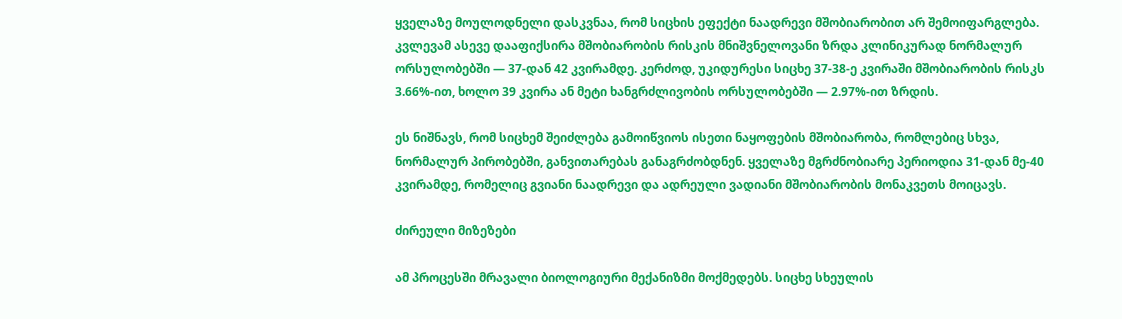ყველაზე მოულოდნელი დასკვნაა, რომ სიცხის ეფექტი ნაადრევი მშობიარობით არ შემოიფარგლება. კვლევამ ასევე დააფიქსირა მშობიარობის რისკის მნიშვნელოვანი ზრდა კლინიკურად ნორმალურ ორსულობებში — 37-დან 42 კვირამდე. კერძოდ, უკიდურესი სიცხე 37-38-ე კვირაში მშობიარობის რისკს 3.66%-ით, ხოლო 39 კვირა ან მეტი ხანგრძლივობის ორსულობებში — 2.97%-ით ზრდის.

ეს ნიშნავს, რომ სიცხემ შეიძლება გამოიწვიოს ისეთი ნაყოფების მშობიარობა, რომლებიც სხვა, ნორმალურ პირობებში, განვითარებას განაგრძობდნენ. ყველაზე მგრძნობიარე პერიოდია 31-დან მე-40 კვირამდე, რომელიც გვიანი ნაადრევი და ადრეული ვადიანი მშობიარობის მონაკვეთს მოიცავს.

ძირეული მიზეზები

ამ პროცესში მრავალი ბიოლოგიური მექანიზმი მოქმედებს. სიცხე სხეულის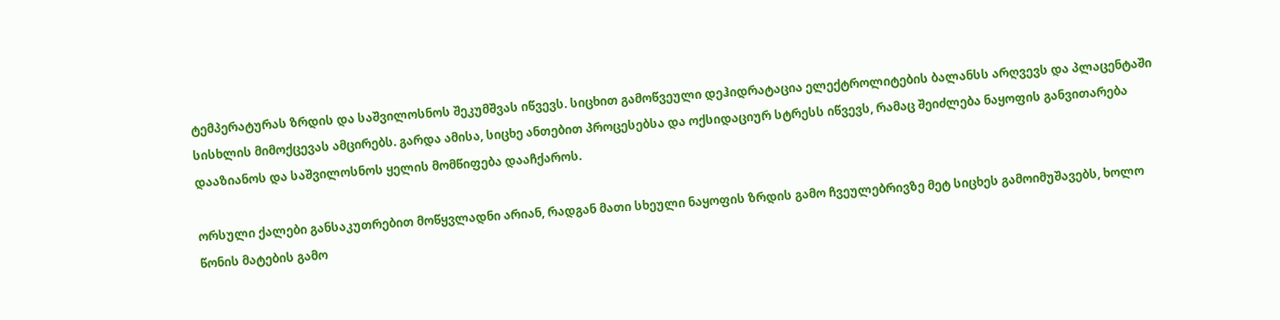ტემპერატურას ზრდის და საშვილოსნოს შეკუმშვას იწვევს. სიცხით გამოწვეული დეჰიდრატაცია ელექტროლიტების ბალანსს არღვევს და პლაცენტაში სისხლის მიმოქცევას ამცირებს. გარდა ამისა, სიცხე ანთებით პროცესებსა და ოქსიდაციურ სტრესს იწვევს, რამაც შეიძლება ნაყოფის განვითარება დააზიანოს და საშვილოსნოს ყელის მომწიფება დააჩქაროს.

ორსული ქალები განსაკუთრებით მოწყვლადნი არიან, რადგან მათი სხეული ნაყოფის ზრდის გამო ჩვეულებრივზე მეტ სიცხეს გამოიმუშავებს, ხოლო წონის მატების გამო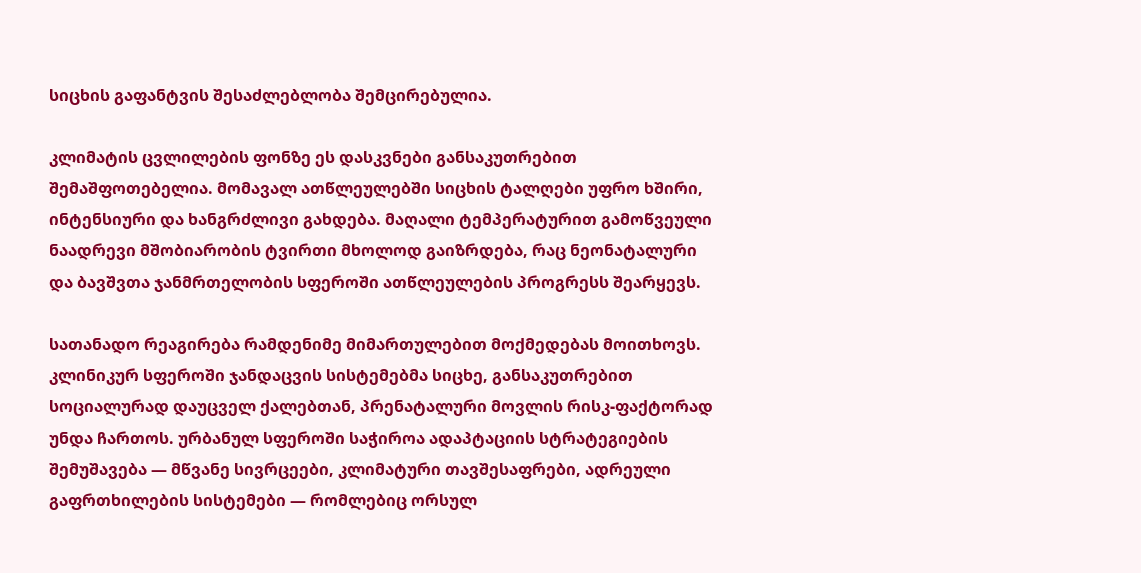სიცხის გაფანტვის შესაძლებლობა შემცირებულია.

კლიმატის ცვლილების ფონზე ეს დასკვნები განსაკუთრებით შემაშფოთებელია. მომავალ ათწლეულებში სიცხის ტალღები უფრო ხშირი, ინტენსიური და ხანგრძლივი გახდება. მაღალი ტემპერატურით გამოწვეული ნაადრევი მშობიარობის ტვირთი მხოლოდ გაიზრდება, რაც ნეონატალური და ბავშვთა ჯანმრთელობის სფეროში ათწლეულების პროგრესს შეარყევს.

სათანადო რეაგირება რამდენიმე მიმართულებით მოქმედებას მოითხოვს. კლინიკურ სფეროში ჯანდაცვის სისტემებმა სიცხე, განსაკუთრებით სოციალურად დაუცველ ქალებთან, პრენატალური მოვლის რისკ-ფაქტორად უნდა ჩართოს. ურბანულ სფეროში საჭიროა ადაპტაციის სტრატეგიების შემუშავება — მწვანე სივრცეები, კლიმატური თავშესაფრები, ადრეული გაფრთხილების სისტემები — რომლებიც ორსულ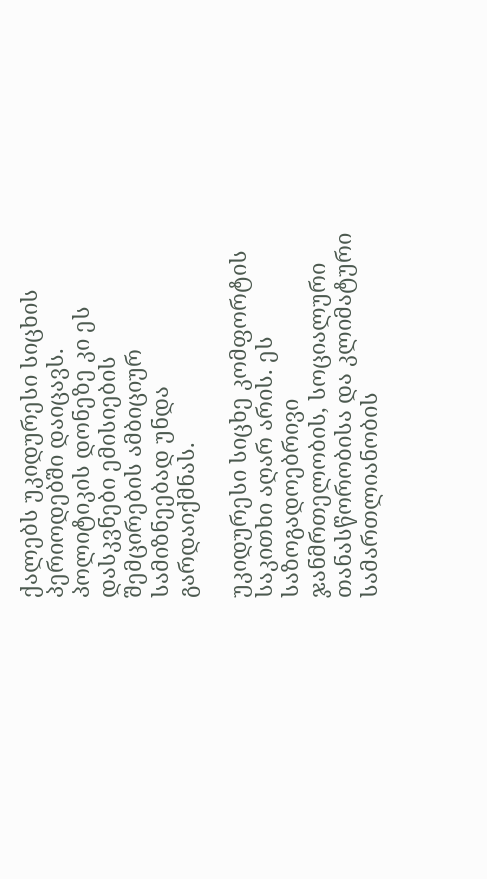ქალებს უკიდურესი სიცხის პერიოდებში დაიცავს. პოლიტიკის დონეზე კი ეს დასკვნები ემისიების შემცირების ამბიციურ სამიზნეებად უნდა გარდაიქმნას.

უკიდურესი სიცხე კომფორტის საკითხი აღარ არის. ეს საზოგადოებრივი ჯანმრთელობის, სოციალური თანასწორობისა და კლიმატური სამართლიანობის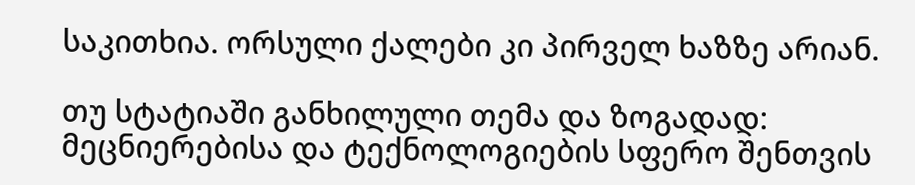საკითხია. ორსული ქალები კი პირველ ხაზზე არიან.

თუ სტატიაში განხილული თემა და ზოგადად: მეცნიერებისა და ტექნოლოგიების სფერო შენთვის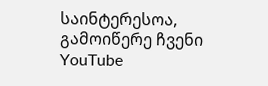საინტერესოა, გამოიწერე ჩვენი YouTube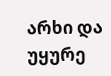არხი და უყურე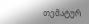თემატურ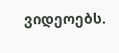ვიდეოებს.